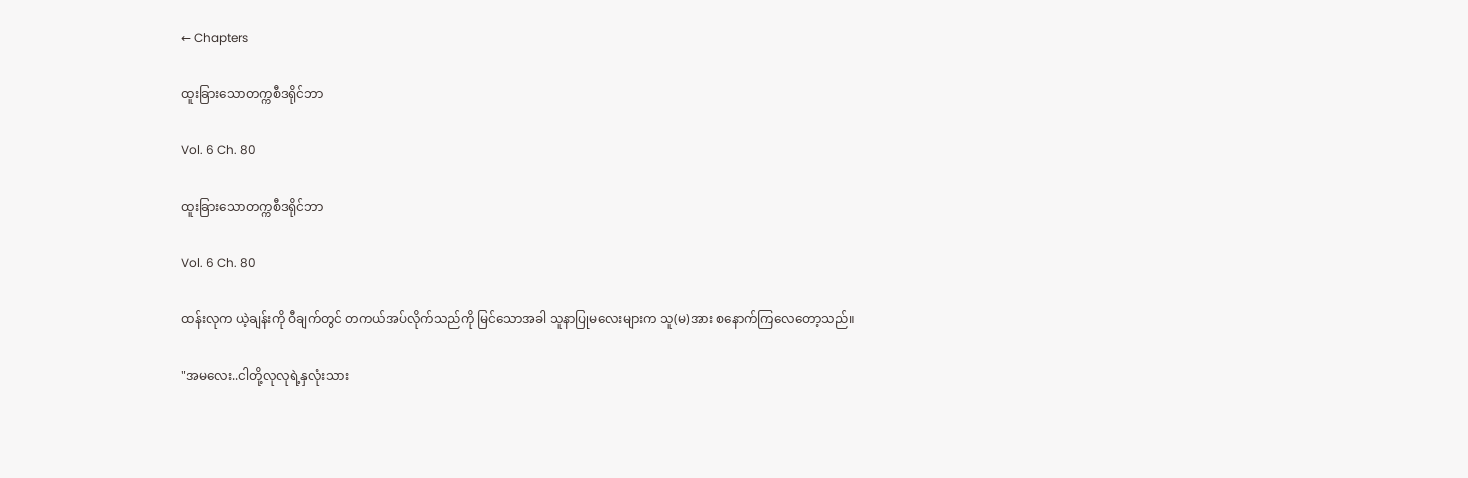← Chapters

ထူးခြားသောတက္ကစီဒရိုင်ဘာ

Vol. 6 Ch. 80

ထူးခြားသောတက္ကစီဒရိုင်ဘာ

Vol. 6 Ch. 80

ထန်းလုက ယဲ့ချန်းကို ဝီချက်တွင် တကယ်အပ်လိုက်သည်ကို မြင်သောအခါ သူနာပြုမလေးများက သူ(မ)အား စနောက်ကြလေတော့သည်။

"အမလေး..ငါတို့လုလုရဲ့နှလုံးသား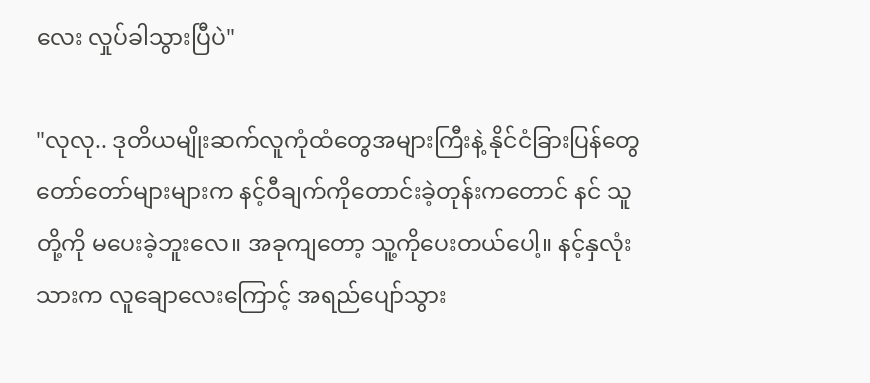လေး လှုပ်ခါသွားပြီပဲ"

"လုလု.. ဒုတိယမျိုးဆက်လူကုံထံတွေအများကြီးနဲ့ နိုင်ငံခြားပြန်တွေတော်တော်များများက နင့်ဝီချက်ကိုတောင်းခဲ့တုန်းကတောင် နင် သူတို့ကို မပေးခဲ့ဘူးလေ။ အခုကျတော့ သူ့ကိုပေးတယ်ပေါ့။ နင့်နှလုံးသားက လူချောလေးကြောင့် အရည်ပျော်သွား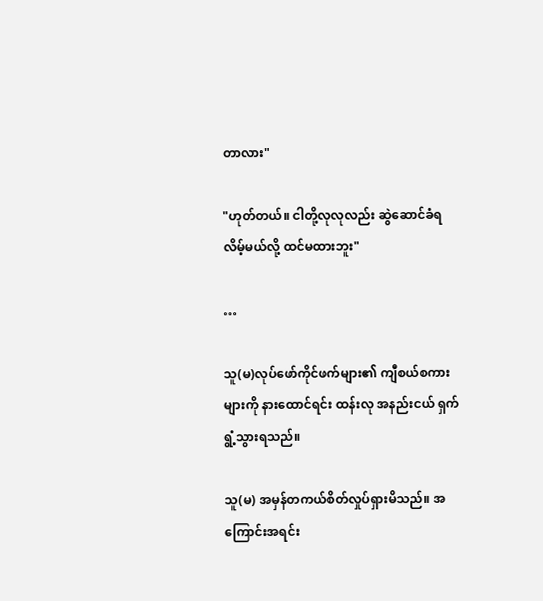တာလား"

"ဟုတ်တယ်။ ငါတို့လုလုလည်း ဆွဲဆောင်ခံရလိမ့်မယ်လို့ ထင်မထားဘူး"

…

သူ(မ)လုပ်ဖော်ကိုင်ဖက်များ၏ ကျီစယ်စကားများကို နားထောင်ရင်း ထန်းလု အနည်းငယ် ရှက်ရွံ့သွားရသည်။

သူ(မ) အမှန်တကယ်စိတ်လှုပ်ရှားမိသည်။ အကြောင်းအရင်း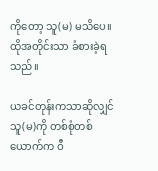ကိုတော့ သူ(မ) မသိပေ။ ထိုအတိုင်းသာ ခံစားခဲ့ရသည်။

ယခင်တုန်းကသာဆိုလျှင် သူ(မ)ကို တစ်စုံတစ်ယောက်က ဝီ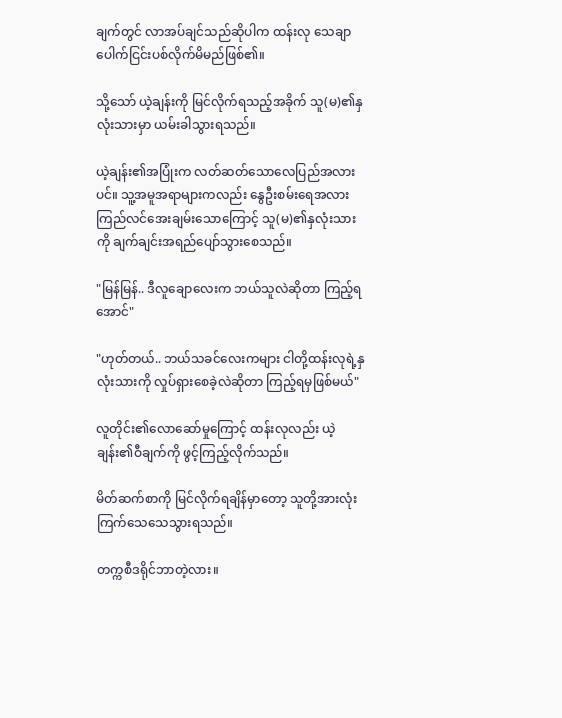ချက်တွင် လာအပ်ချင်သည်ဆိုပါက ထန်းလု သေချာပေါက်ငြင်းပစ်လိုက်မိမည်ဖြစ်၏။

သို့သော် ယဲ့ချန်းကို မြင်လိုက်ရသည့်အခိုက် သူ(မ)၏နှလုံးသားမှာ ယမ်းခါသွားရသည်။

ယဲ့ချန်း၏အပြုံးက လတ်ဆတ်သောလေပြည်အလားပင်။ သူ့အမူအရာများကလည်း နွေဦးစမ်းရေအလား ကြည်လင်အေးချမ်းသောကြောင့် သူ(မ)၏နှလုံးသားကို ချက်ချင်းအရည်ပျော်သွားစေသည်။

"မြန်မြန်.. ဒီလူချောလေးက ဘယ်သူလဲဆိုတာ ကြည့်ရအောင်"

"ဟုတ်တယ်.. ဘယ်သခင်လေးကများ ငါတို့ထန်းလုရဲ့နှလုံးသားကို လှုပ်ရှားစေခဲ့လဲဆိုတာ ကြည့်ရမှဖြစ်မယ်"

လူတိုင်း၏လောဆော်မှုကြောင့် ထန်းလုလည်း ယဲ့ချန်း၏ဝီချက်ကို ဖွင့်ကြည့်လိုက်သည်။

မိတ်ဆက်စာကို မြင်လိုက်ရချိန်မှာတော့ သူတို့အားလုံး ကြက်သေသေသွားရသည်။

တက္ကစီဒရိုင်ဘာတဲ့လား။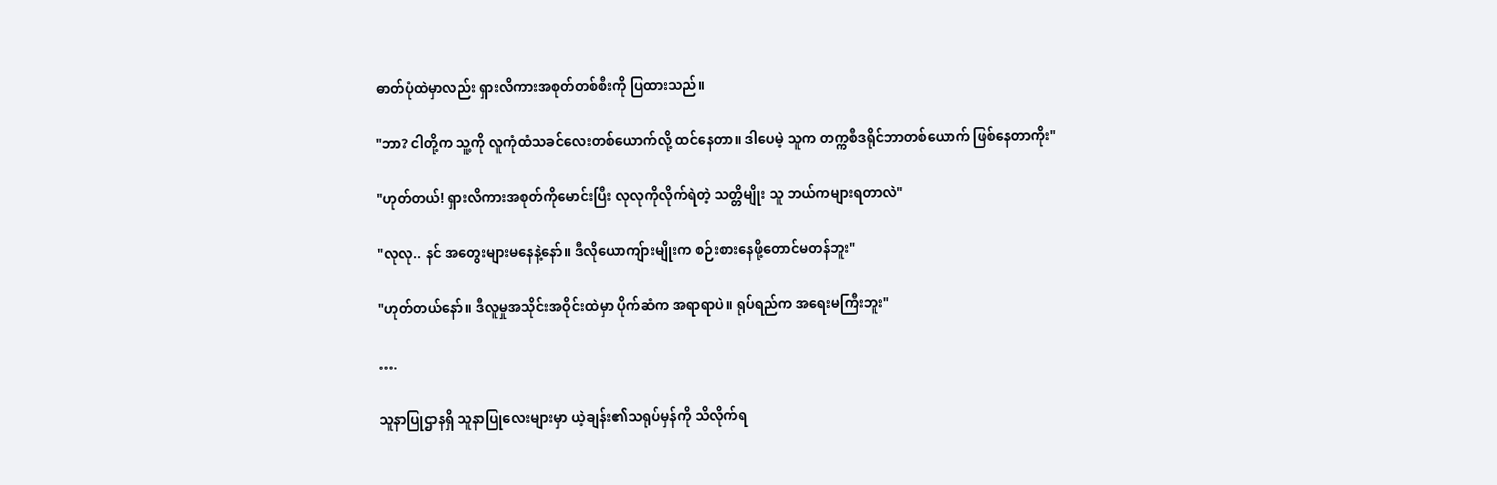ဓာတ်ပုံထဲမှာလည်း ရှားလိကားအစုတ်တစ်စီးကို ပြထားသည်။

"ဘာ? ငါတို့က သူ့ကို လူကုံထံသခင်လေးတစ်ယောက်လို့ ထင်နေတာ။ ဒါပေမဲ့ သူက တက္ကစီဒရိုင်ဘာတစ်ယောက် ဖြစ်နေတာကိုး"

"ဟုတ်တယ်! ရှားလိကားအစုတ်ကိုမောင်းပြီး လုလုကိုလိုက်ရဲတဲ့ သတ္တိမျိုး သူ ဘယ်ကများရတာလဲ"

"လုလု.. နင် အတွေးများမနေနဲ့နော်။ ဒီလိုယောကျ်ားမျိုးက စဉ်းစားနေဖို့တောင်မတန်ဘူး"

"ဟုတ်တယ်နော်။ ဒီလူမှုအသိုင်းအဝိုင်းထဲမှာ ပိုက်ဆံက အရာရာပဲ။ ရုပ်ရည်က အရေးမကြီးဘူး"

….

သူနာပြုဌာနရှိ သူနာပြုလေးများမှာ ယဲ့ချန်း၏သရုပ်မှန်ကို သိလိုက်ရ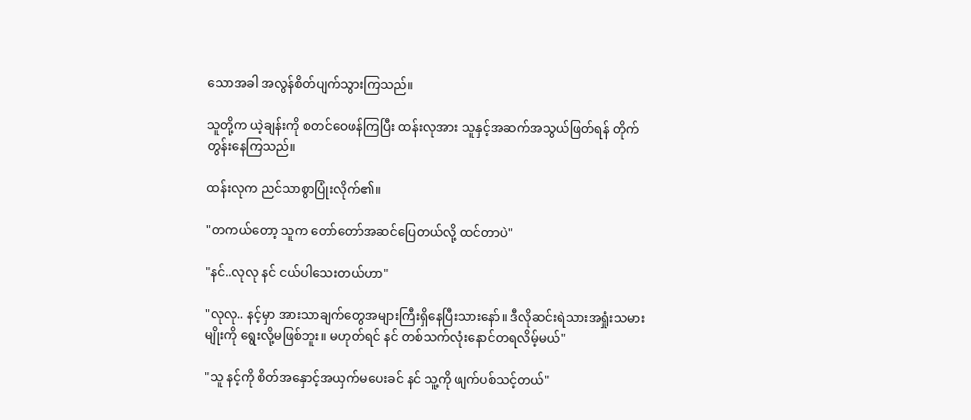သောအခါ အလွန်စိတ်ပျက်သွားကြသည်။

သူတို့က ယဲ့ချန်းကို စတင်ဝေဖန်ကြပြီး ထန်းလုအား သူနှင့်အဆက်အသွယ်ဖြတ်ရန် တိုက်တွန်းနေကြသည်။

ထန်းလုက ညင်သာစွာပြုံးလိုက်၏။

"တကယ်တော့ သူက တော်တော်အဆင်ပြေတယ်လို့ ထင်တာပဲ"

"နင်..လုလု နင် ငယ်ပါသေးတယ်ဟာ"

"လုလု.. နင့်မှာ အားသာချက်တွေအများကြီးရှိနေပြီးသားနော်။ ဒီလိုဆင်းရဲသားအရှုံးသမားမျိုးကို ရွေးလို့မဖြစ်ဘူး။ မဟုတ်ရင် နင် တစ်သက်လုံးနောင်တရလိမ့်မယ်"

"သူ နင့်ကို စိတ်အနှောင့်အယှက်မပေးခင် နင် သူ့ကို ဖျက်ပစ်သင့်တယ်"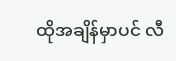ထိုအချိန်မှာပင် လီ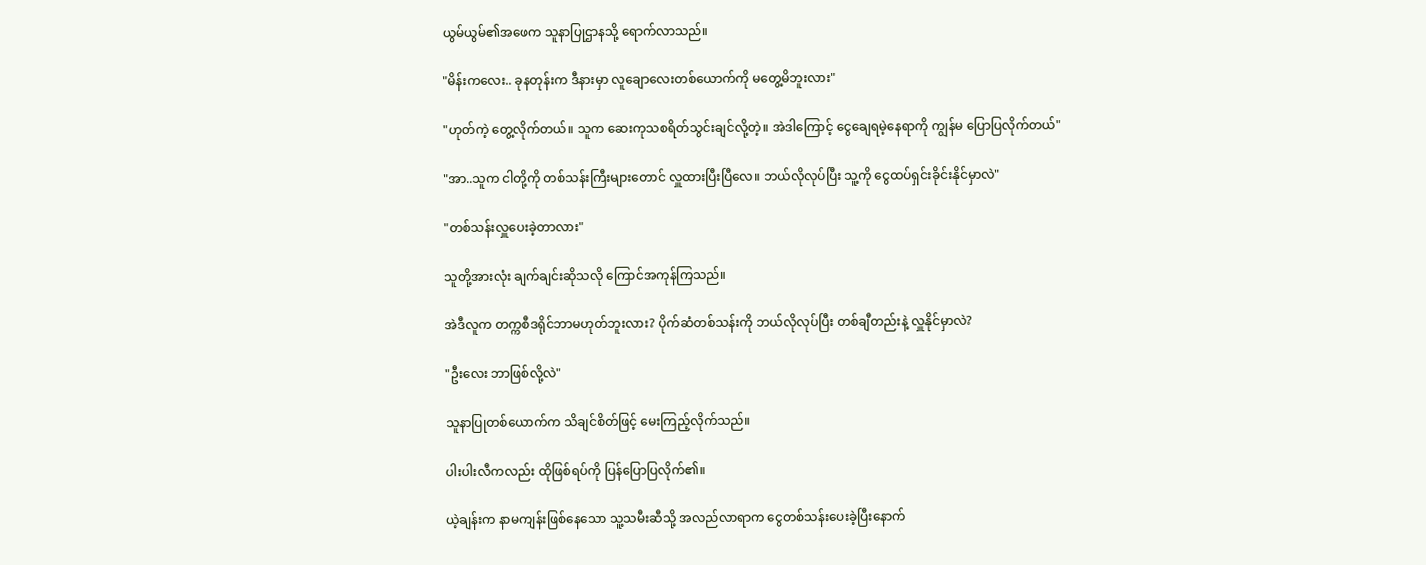ယွမ်ယွမ်၏အဖေက သူနာပြုဌာနသို့ ရောက်လာသည်။

"မိန်းကလေး.. ခုနတုန်းက ဒီနားမှာ လူချောလေးတစ်ယောက်ကို မတွေ့မိဘူးလား"

"ဟုတ်ကဲ့ တွေ့လိုက်တယ်။ သူက ဆေးကုသစရိတ်သွင်းချင်လို့တဲ့။ အဲဒါကြောင့် ငွေချေရမဲ့နေရာကို ကျွန်မ ပြောပြလိုက်တယ်"

"အာ..သူက ငါတို့ကို တစ်သန်းကြီးများတောင် လှူထားပြီးပြီလေ။ ဘယ်လိုလုပ်ပြီး သူ့ကို ငွေထပ်ရှင်းခိုင်းနိုင်မှာလဲ"

"တစ်သန်းလှူပေးခဲ့တာလား"

သူတို့အားလုံး ချက်ချင်းဆိုသလို ကြောင်အကုန်ကြသည်။

အဲဒီလူက တက္ကစီဒရိုင်ဘာမဟုတ်ဘူးလား? ပိုက်ဆံတစ်သန်းကို ဘယ်လိုလုပ်ပြီး တစ်ချီတည်းနဲ့ လှူနိုင်မှာလဲ?

"ဦးလေး ဘာဖြစ်လို့လဲ"

သူနာပြုတစ်ယောက်က သိချင်စိတ်ဖြင့် မေးကြည့်လိုက်သည်။

ပါးပါးလီကလည်း ထိုဖြစ်ရပ်ကို ပြန်ပြောပြလိုက်၏။

ယဲ့ချန်းက နာမကျန်းဖြစ်နေသော သူ့သမီးဆီသို့ အလည်လာရာက ငွေတစ်သန်းပေးခဲ့ပြီးနောက်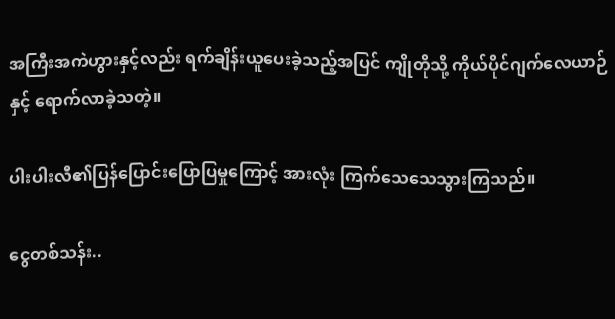အကြီးအကဲဟွားနှင့်လည်း ရက်ချိန်းယူပေးခဲ့သည့်အပြင် ကျိုတိုသို့ ကိုယ်ပိုင်ဂျက်လေယာဉ်နှင့် ရောက်လာခဲ့သတဲ့။

ပါးပါးလီ၏ပြန်ပြောင်းပြောပြမှုကြောင့် အားလုံး ကြက်သေသေသွားကြသည်။

ငွေတစ်သန်း..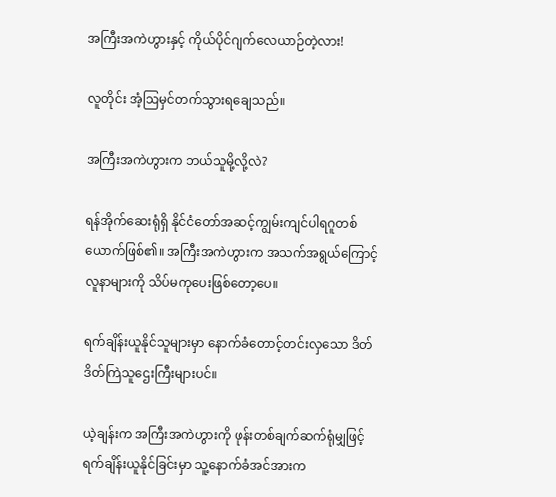အကြီးအကဲဟွားနှင့် ကိုယ်ပိုင်ဂျက်လေယာဉ်တဲ့လား!

လူတိုင်း အံ့ဩမှင်တက်သွားရချေသည်။

အကြီးအကဲဟွားက ဘယ်သူမို့လို့လဲ?

ရန်အိုက်ဆေးရုံရှိ နိုင်ငံတော်အဆင့်ကျွမ်းကျင်ပါရဂူတစ်ယောက်ဖြစ်၏။ အကြီးအကဲဟွားက အသက်အရွယ်ကြောင့် လူနာများကို သိပ်မကုပေးဖြစ်တော့ပေ။

ရက်ချိန်းယူနိုင်သူများမှာ နောက်ခံတောင့်တင်းလှသော ဒိတ်ဒိတ်ကြဲသူဌေးကြီးများပင်။

ယဲ့ချန်းက အကြီးအကဲဟွားကို ဖုန်းတစ်ချက်ဆက်ရုံမျှဖြင့် ရက်ချိန်းယူနိုင်ခြင်းမှာ သူ့နောက်ခံအင်အားက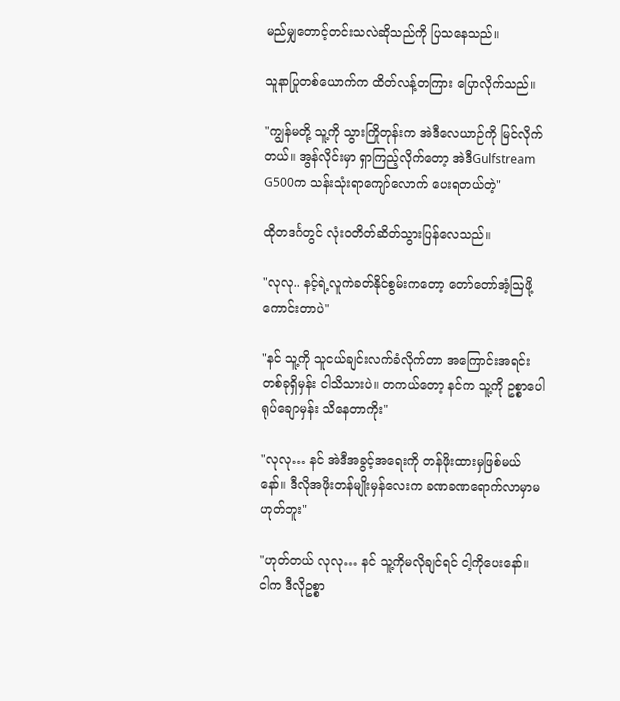မည်မျှတောင့်တင်းသလဲဆိုသည်ကို ပြသနေသည်။

သူနာပြုတစ်ယောက်က ထိတ်လန့်တကြား ပြောလိုက်သည်။

"ကျွန်မတို့ သူ့ကို သွားကြိုတုန်းက အဲဒီလေယာဉ်ကို မြင်လိုက်တယ်။ အွန်လိုင်းမှာ ရှာကြည့်လိုက်တော့ အဲဒီGulfstream G500က သန်းသုံးရာကျော်လောက် ပေးရတယ်တဲ့"

ထိုတဒင်္ဂတွင် လုံးဝတိတ်ဆိတ်သွားပြန်လေသည်။

"လုလု.. နင့်ရဲ့လူကဲခတ်နိုင်စွမ်းကတော့ တော်တော်အံ့ဩဖို့ကောင်းတာပဲ"

"နင် သူ့ကို သူငယ်ချင်းလက်ခံလိုက်တာ အကြောင်းအရင်းတစ်ခုရှိမှန်း ငါသိသားပဲ။ တကယ်တော့ နင်က သူ့ကို ဥစ္စာပေါရုပ်ချောမှန်း သိနေတာကိုး"

"လုလု… နင် အဲဒီအခွင့်အရေးကို တန်ဖိုးထားမှဖြစ်မယ်နော်။ ဒီလိုအဖိုးတန်မျိုးမှန်လေးက ခဏခဏရောက်လာမှာမဟုတ်ဘူး"

"ဟုတ်တယ် လုလု… နင် သူ့ကိုမလိုချင်ရင် ငါ့ကိုပေးနော်။ ငါက ဒီလိုဥစ္စာ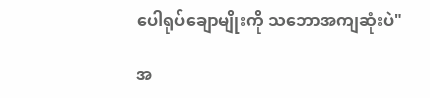ပေါရုပ်ချောမျိုးကို သဘောအကျဆုံးပဲ"

အ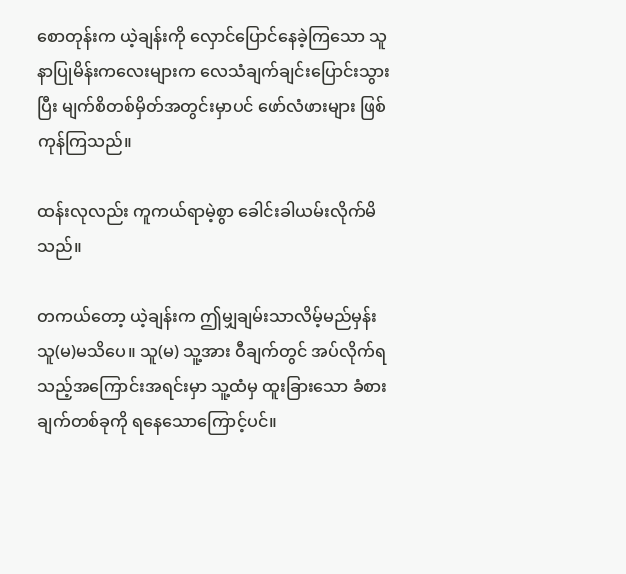စောတုန်းက ယဲ့ချန်းကို လှောင်ပြောင်နေခဲ့ကြသော သူနာပြုမိန်းကလေးများက လေသံချက်ချင်းပြောင်းသွားပြီး မျက်စိတစ်မှိတ်အတွင်းမှာပင် ဖော်လံဖားများ ဖြစ်ကုန်ကြသည်။

ထန်းလုလည်း ကူကယ်ရာမဲ့စွာ‌ ခေါင်းခါယမ်းလိုက်မိသည်။

တကယ်တော့ ယဲ့ချန်းက ဤမျှချမ်းသာလိမ့်မည်မှန်း သူ(မ)မသိပေ။ သူ(မ) သူ့အား ဝီချက်တွင် အပ်လိုက်ရသည့်အကြောင်းအရင်းမှာ သူ့ထံမှ ထူးခြားသော ခံစားချက်တစ်ခုကို ရနေသောကြောင့်ပင်။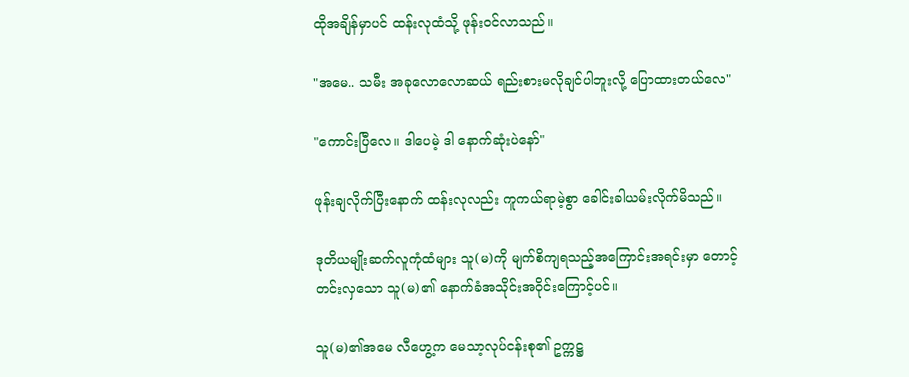ထိုအချိန်မှာပင် ထန်းလုထံသို့ ဖုန်းဝင်လာသည်။

"အမေ.. သမီး အခုလောလောဆယ် ရည်းစားမလိုချင်ပါဘူးလို့ ပြောထားတယ်လေ"

"ကောင်းပြီလေ။ ဒါပေမဲ့ ဒါ နောက်ဆုံးပဲနော်"

ဖုန်းချလိုက်ပြီးနောက် ထန်းလုလည်း ကူကယ်ရာမဲ့စွာ ခေါင်းခါယမ်းလိုက်မိသည်။

ဒုတိယမျိုးဆက်လူကုံထံများ သူ(မ)ကို မျက်စိကျရသည့်အကြောင်းအရင်းမှာ တောင့်တင်းလှသော သူ(မ)၏ နောက်ခံအသိုင်းအဝိုင်းကြောင့်ပင်။

သူ(မ)၏အမေ လီဟွေ့က မေသာ့လုပ်ငန်းစု၏ ဥက္ကဋ္ဌ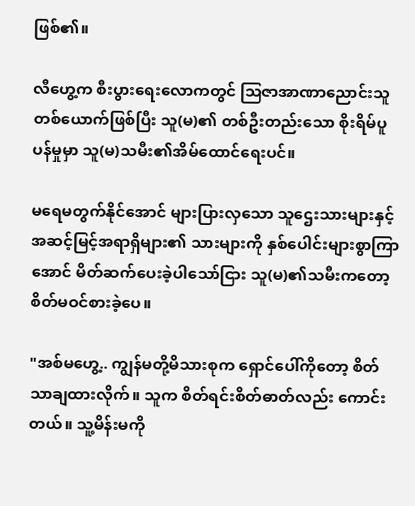ဖြစ်၏။

လီဟွေ့က စီးပွားရေးလောကတွင် ဩဇာအာဏာညောင်းသူတစ်ယောက်ဖြစ်ပြီး သူ(မ)၏ တစ်ဦးတည်းသော စိုးရိမ်ပူပန်မှုမှာ သူ(မ)သမီး၏အိမ်ထောင်ရေးပင်။

မရေမတွက်နိုင်အောင် များပြားလှသော သူဌေးသားများနှင့် အဆင့်မြင့်အရာရှိများ၏ သားများကို နှစ်ပေါင်းများစွာကြာအောင် မိတ်ဆက်ပေးခဲ့ပါသော်ငြား သူ(မ)၏သမီးကတော့ စိတ်မဝင်စားခဲ့ပေ။

"အစ်မဟွေ့.. ကျွန်မတို့မိသားစုက ရှောင်ပေါ်ကိုတော့ စိတ်သာချထားလိုက်။ သူက စိတ်ရင်းစိတ်ဓာတ်လည်း ကောင်းတယ်။ သူ့မိန်းမကို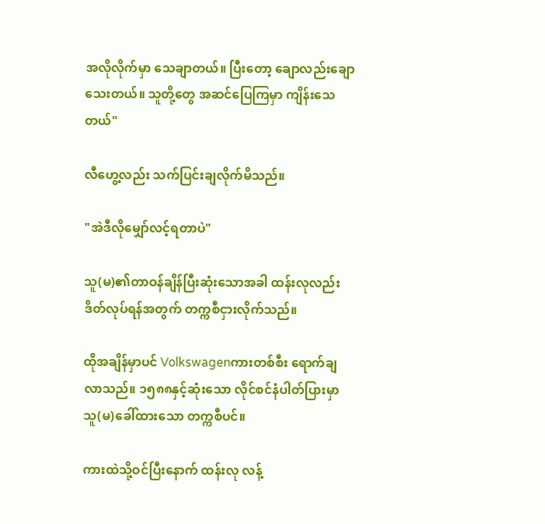အလိုလိုက်မှာ သေချာတယ်။ ပြီးတော့‌ ချောလည်းချောသေးတယ်။ သူတို့တွေ အဆင်ပြေကြမှာ ကျိန်းသေတယ်"

လီဟွေ့လည်း သက်ပြင်းချလိုက်မိသည်။

"အဲဒီလိုမျှော်လင့်ရတာပဲ"

သူ(မ)၏တာဝန်ချိန်ပြီးဆုံးသောအခါ ထန်းလုလည်း ဒိတ်လုပ်ရန်အတွက် တက္ကစီငှားလိုက်သည်။

ထိုအချိန်မှာပင် Volkswagenကားတစ်စီး ရောက်ချလာသည်။ ၁၅၈၈နှင့်ဆုံးသော လိုင်စင်နံပါတ်ပြားမှာ သူ(မ)ခေါ်ထားသော တက္ကစီပင်။

ကားထဲသို့ဝင်ပြီးနောက် ထန်းလု လန့်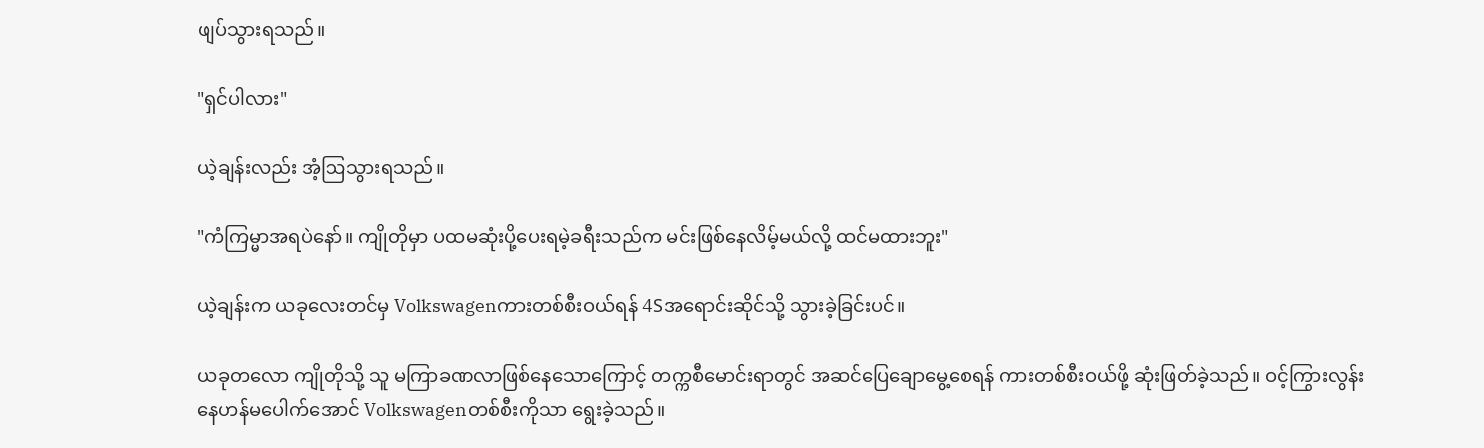ဖျပ်သွားရသည်။

"ရှင်ပါလား"

ယဲ့ချန်းလည်း အံ့ဩသွားရသည်။

"ကံကြမ္မာအရပဲနော်။ ကျိုတိုမှာ ပထမဆုံးပို့ပေးရမဲ့ခရီးသည်က မင်းဖြစ်နေလိမ့်မယ်လို့ ထင်မထားဘူး"

ယဲ့ချန်းက ယခုလေးတင်မှ Volkswagenကားတစ်စီးဝယ်ရန် 4Sအရောင်းဆိုင်သို့ သွားခဲ့ခြင်းပင်။

ယခုတလော ကျိုတိုသို့ သူ မကြာခဏလာဖြစ်နေသောကြောင့် တက္ကစီမောင်းရာတွင် အဆင်ပြေချောမွေ့စေရန် ကားတစ်စီးဝယ်ဖို့ ဆုံးဖြတ်ခဲ့သည်။ ဝင့်ကြွားလွန်းနေဟန်မပေါက်အောင် Volkswagenတစ်စီးကိုသာ ရွေးခဲ့သည်။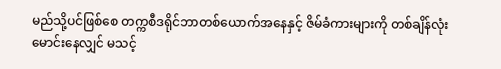မည်သို့ပင်ဖြစ်စေ တက္ကစီဒရိုင်ဘာတစ်ယောက်အနေနှင့် ဇိမ်ခံကားများကို တစ်ချိန်လုံးမောင်းနေလျှင် မသင့်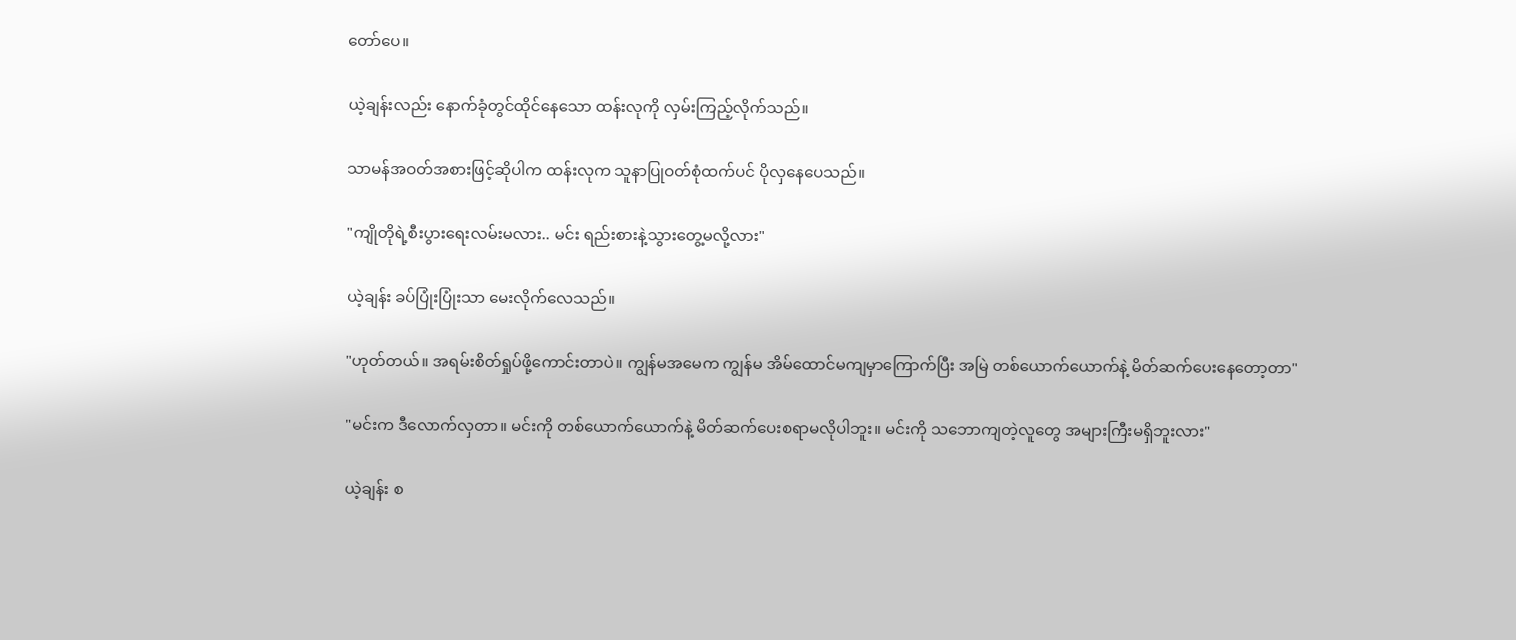တော်ပေ။

ယဲ့ချန်းလည်း နောက်ခုံတွင်ထိုင်နေသော ထန်းလုကို လှမ်းကြည့်လိုက်သည်။

သာမန်အဝတ်အစားဖြင့်ဆိုပါက ထန်းလုက သူနာပြုဝတ်စုံထက်ပင် ပိုလှနေပေသည်။

"ကျိုတိုရဲ့စီးပွားရေးလမ်းမလား.. မင်း ရည်းစားနဲ့သွားတွေ့မလို့လား"

ယဲ့ချန်း ခပ်ပြုံးပြုံးသာ မေးလိုက်လေသည်။

"ဟုတ်တယ်။ အရမ်းစိတ်ရှုပ်ဖို့ကောင်းတာပဲ။ ကျွန်မအမေက ကျွန်မ အိမ်ထောင်မကျမှာကြောက်ပြီး အမြဲ တစ်ယောက်ယောက်နဲ့ မိတ်ဆက်ပေးနေတော့တာ"

"မင်းက ဒီလောက်လှတာ။ မင်းကို တစ်ယောက်ယောက်နဲ့ မိတ်ဆက်ပေးစရာမလိုပါဘူး။ မင်းကို သဘောကျတဲ့လူတွေ အများကြီးမရှိဘူးလား"

ယဲ့ချန်း စ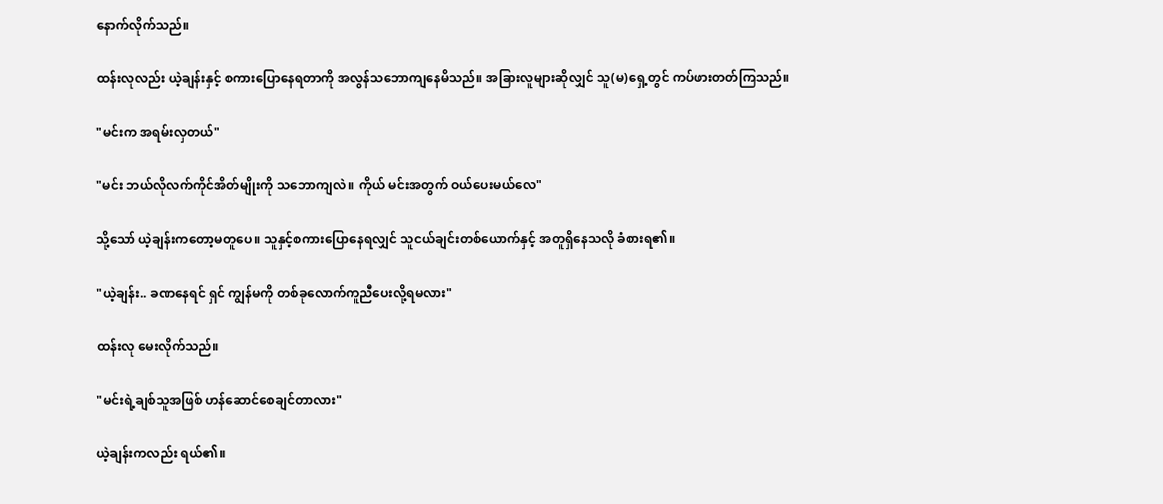နောက်လိုက်သည်။

ထန်းလုလည်း ယဲ့ချန်းနှင့် စကားပြောနေရတာကို အလွန်သဘောကျနေမိသည်။ အခြားလူများဆိုလျှင် သူ(မ)ရှေ့တွင် ကပ်ဖားတတ်ကြသည်။

"မင်းက အရမ်းလှတယ်"

"မင်း ဘယ်လိုလက်ကိုင်အိတ်မျိုးကို သဘောကျလဲ။ ကိုယ် မင်းအတွက် ဝယ်ပေးမယ်လေ"

သို့သော် ယဲ့ချန်းကတော့မတူပေ။ သူနှင့်စကားပြောနေရလျှင် သူငယ်ချင်းတစ်ယောက်နှင့် အတူရှိနေသလို ခံစားရ၏။

"ယဲ့ချန်း.. ခဏနေရင် ရှင် ကျွန်မကို တစ်ခုလောက်ကူညီပေးလို့ရမလား"

ထန်းလု မေးလိုက်သည်။

"မင်းရဲ့ချစ်သူအဖြစ် ဟန်ဆောင်စေချင်တာလား"

ယဲ့ချန်းကလည်း ရယ်၏။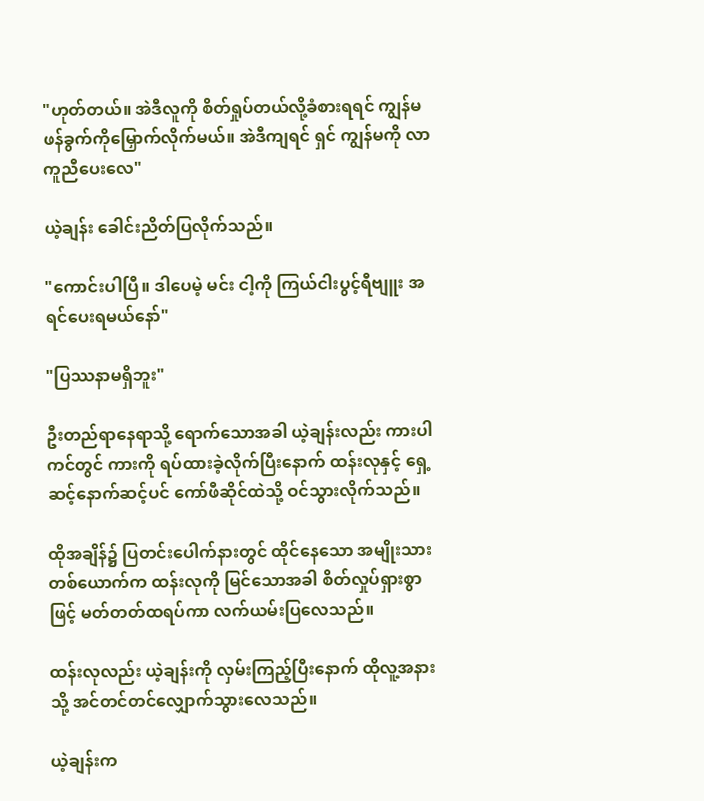"ဟုတ်တယ်။ အဲဒီလူကို စိတ်ရှုပ်တယ်လို့ခံစားရရင် ကျွန်မ ဖန်ခွက်ကိုမြှောက်လိုက်မယ်။ အဲဒီကျရင် ရှင် ကျွန်မကို လာကူညီပေးလေ"

ယဲ့ချန်း ခေါင်းညိတ်ပြလိုက်သည်။

"ကောင်းပါပြီ။ ဒါပေမဲ့ မင်း ငါ့ကို ကြယ်ငါးပွင့်ရီဗျူး အရင်ပေးရမယ်နော်"

"ပြဿနာမရှိဘူး"

ဦးတည်ရာနေရာသို့ ရောက်သောအခါ ယဲ့ချန်းလည်း ကားပါကင်တွင် ကားကို ရပ်ထားခဲ့လိုက်ပြီးနောက် ထန်းလုနှင့် ရှေ့ဆင့်နောက်ဆင့်ပင် ကော်ဖီဆိုင်ထဲသို့ ဝင်သွားလိုက်သည်။

ထိုအချိန်၌ ပြတင်းပေါက်နားတွင် ထိုင်နေသော အမျိုးသားတစ်ယောက်က ထန်းလုကို မြင်သောအခါ စိတ်လှုပ်ရှားစွာဖြင့် မတ်တတ်ထရပ်ကာ လက်ယမ်းပြလေသည်။

ထန်းလုလည်း ယဲ့ချန်းကို လှမ်းကြည့်ပြီးနောက် ထိုလူ့အနားသို့ အင်တင်တင်လျှောက်သွားလေသည်။

ယဲ့ချန်းက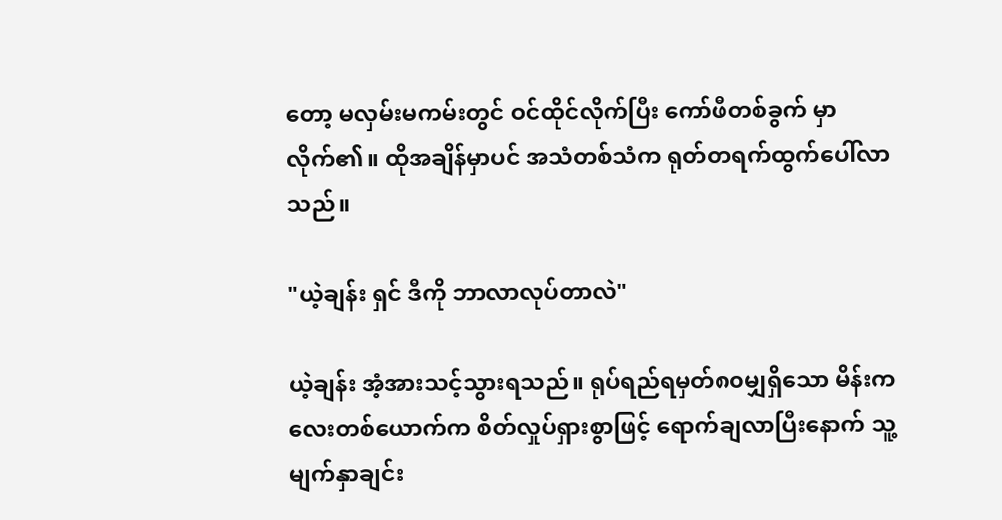တော့ မလှမ်းမကမ်းတွင် ဝင်ထိုင်လိုက်ပြီး ကော်ဖီတစ်ခွက် မှာလိုက်၏။ ထိုအချိန်မှာပင် အသံတစ်သံက ရုတ်တရက်ထွက်ပေါ်လာသည်။

"ယဲ့ချန်း ရှင် ဒီကို ဘာလာလုပ်တာလဲ"

ယဲ့ချန်း အံ့အားသင့်သွားရသည်။ ရုပ်ရည်ရမှတ်၈၀မျှရှိသော မိန်းကလေးတစ်ယောက်က စိတ်လှုပ်ရှားစွာဖြင့် ရောက်ချလာပြီးနောက် သူ့မျက်နှာချင်း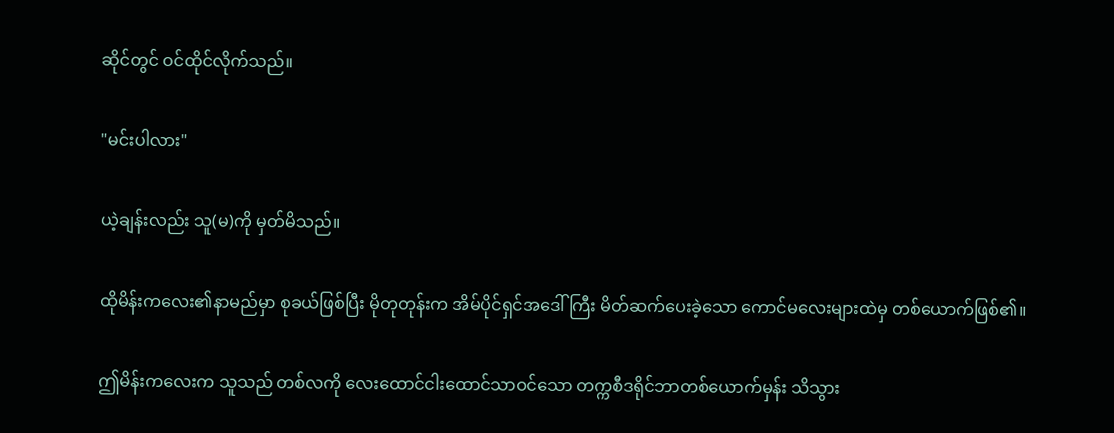ဆိုင်တွင် ဝင်ထိုင်လိုက်သည်။

"မင်းပါလား"

ယဲ့ချန်းလည်း သူ(မ)ကို မှတ်မိသည်။

ထိုမိန်းကလေး၏နာမည်မှာ စုခယ်ဖြစ်ပြီး မိုတုတုန်းက အိမ်ပိုင်ရှင်အဒေါ်ကြီး မိတ်ဆက်ပေးခဲ့သော ကောင်မလေးများထဲမှ တစ်ယောက်ဖြစ်၏။

ဤမိန်းကလေးက သူသည် တစ်လကို လေးထောင်ငါးထောင်သာဝင်သော တက္ကစီဒရိုင်ဘာတစ်ယောက်မှန်း သိသွား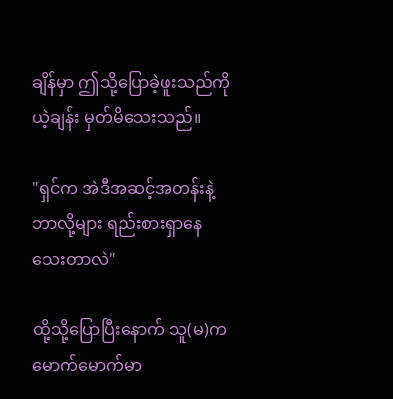ချိန်မှာ ဤသို့ပြောခဲ့ဖူးသည်ကို ယဲ့ချန်း မှတ်မိသေးသည်။

"ရှင်က အဲဒီအဆင့်အတန်းနဲ့ ဘာလို့များ ရည်းစားရှာနေသေးတာလဲ"

ထို့သို့ပြောပြီးနောက် သူ(မ)က မောက်မောက်မာ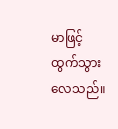မာဖြင့် ထွက်သွားလေသည်။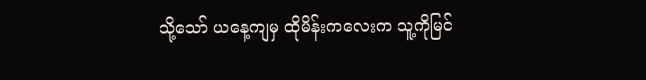သို့သော် ယနေ့ကျမှ ထိုမိန်းကလေးက သူ့ကိုမြင်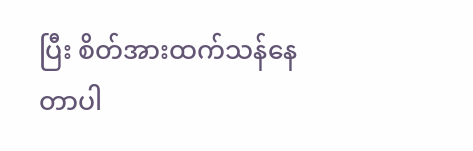ပြီး စိတ်အားထက်သန်နေတာပါ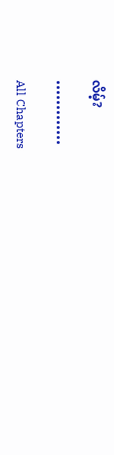လိမ့်?

•••••••••••••

All Chapters